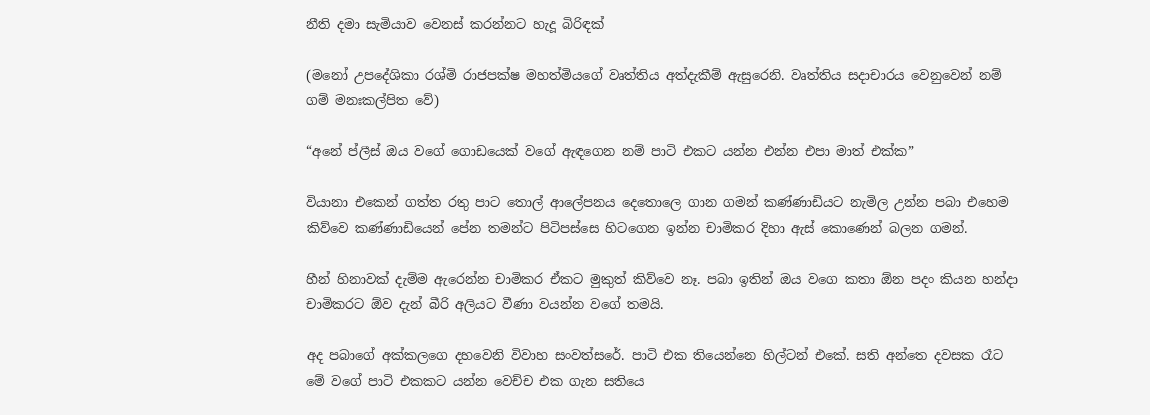නීති දමා සැමියාව වෙනස් කරන්නට හැදූ බිරිඳක්

(මනෝ උපදේශිකා රශ්මි රාජපක්ෂ මහත්මියගේ වෘත්තිය අත්දැකීම් ඇසුරෙනි. වෘත්තිය සදාචාරය වෙනුවෙන් නම් ගම් මනඃකල්පිත වේ)

“අනේ ප්ලීස් ඔය වගේ ගොඩයෙක් වගේ ඇඳගෙන නම් පාටි එකට යන්න එන්න එපා මාත් එක්ක”

වියානා එකෙන් ගත්ත රතු පාට තොල් ආලේපනය දෙතොලෙ ගාන ගමන් කණ්ණාඩියට නැමිල උන්න පබා එහෙම කිව්වෙ කණ්ණාඩියෙන් පේන තමන්ට පිටිපස්සෙ හිටගෙන ඉන්න චාමිකර දිහා ඇස් කොණෙන් බලන ගමන්.

හීන් හිනාවක් දැම්ම ඇරෙන්න චාමිකර ඒකට මුකුත් කිව්වෙ නෑ. පබා ඉතින් ඔය වගෙ කතා ඕන පදං කියන හන්දා චාමිකරට ඕව දැන් බීරි අලියට වීණා වයන්න වගේ තමයි.

අද පබාගේ අක්කලගෙ දහවෙනි විවාහ සංවත්සරේ. පාටි එක තියෙන්නෙ හිල්ටන් එකේ. සති අන්තෙ දවසක රෑට මේ වගේ පාටි එකකට යන්න වෙච්ච එක ගැන සතියෙ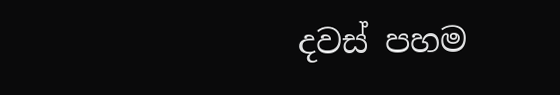දවස් පහම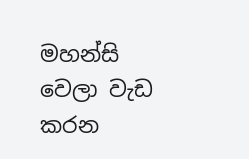මහන්සි වෙලා වැඩ කරන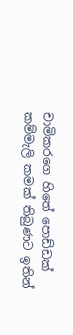චාමිකරගෙ හිතේ පොඩ්ඩක් කම්මැලි කමක් තිබුණට ඉතින්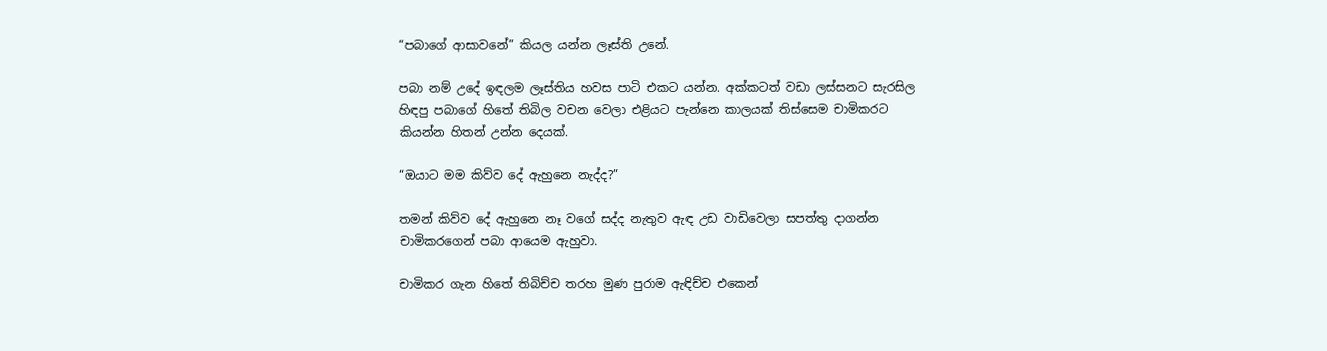“පබාගේ ආසාවනේ” කියල යන්න ලෑස්ති උනේ.

පබා නම් උදේ ඉඳලම ලෑස්තිය හවස පාටි එකට යන්න. අක්කටත් වඩා ලස්සනට සැරසිල හිඳපු පබාගේ හිතේ තිබිල වචන වෙලා එළියට පැන්නෙ කාලයක් තිස්සෙම චාමිකරට කියන්න හිතන් උන්න දෙයක්.

“ඔයාට මම කිව්ව දේ ඇහුනෙ නැද්ද?”

තමන් කිව්ව දේ ඇහුනෙ නෑ වගේ සද්ද නැතුව ඇඳ උඩ වාඩිවෙලා සපත්තු දාගන්න චාමිකරගෙන් පබා ආයෙම ඇහුවා.

චාමිකර ගැන හිතේ තිබිච්ච තරහ මුණ පුරාම ඇඳිච්ච එකෙන්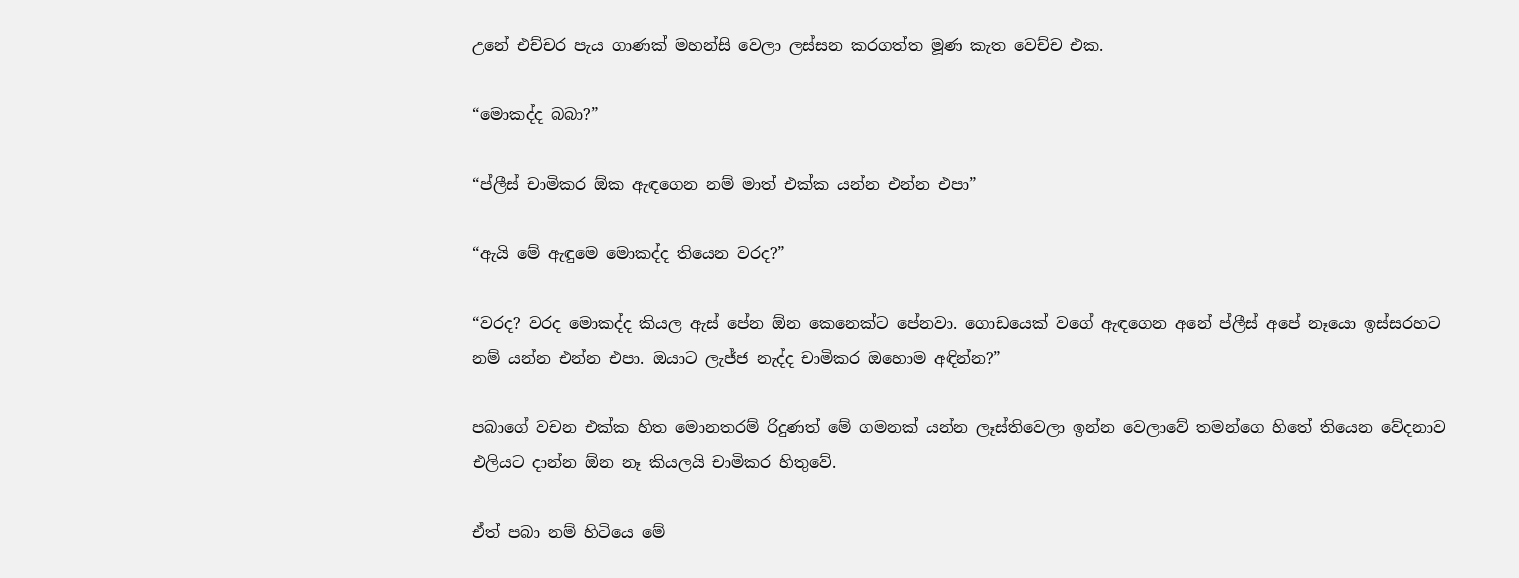උනේ එච්චර පැය ගාණක් මහන්සි වෙලා ලස්සන කරගත්ත මූණ කැත වෙච්ච එක.

“මොකද්ද බබා?”

“ප්ලීස් චාමිකර ඕක ඇඳගෙන නම් මාත් එක්ක යන්න එන්න එපා”

“ඇයි මේ ඇඳුමෙ මොකද්ද තියෙන වරද?”

“වරද? වරද මොකද්ද කියල ඇස් පේන ඕන කෙනෙක්ට පේනවා. ගොඩයෙක් වගේ ඇඳගෙන අනේ ප්ලීස් අපේ නෑයො ඉස්සරහට නම් යන්න එන්න එපා. ඔයාට ලැජ්ජ නැද්ද චාමිකර ඔහොම අඳින්න?”

පබාගේ වචන එක්ක හිත මොනතරම් රිදුණත් මේ ගමනක් යන්න ලෑස්තිවෙලා ඉන්න වෙලාවේ තමන්ගෙ හිතේ තියෙන වේදනාව එලියට දාන්න ඕන නෑ කියලයි චාමිකර හිතුවේ.

ඒත් පබා නම් හිටියෙ මේ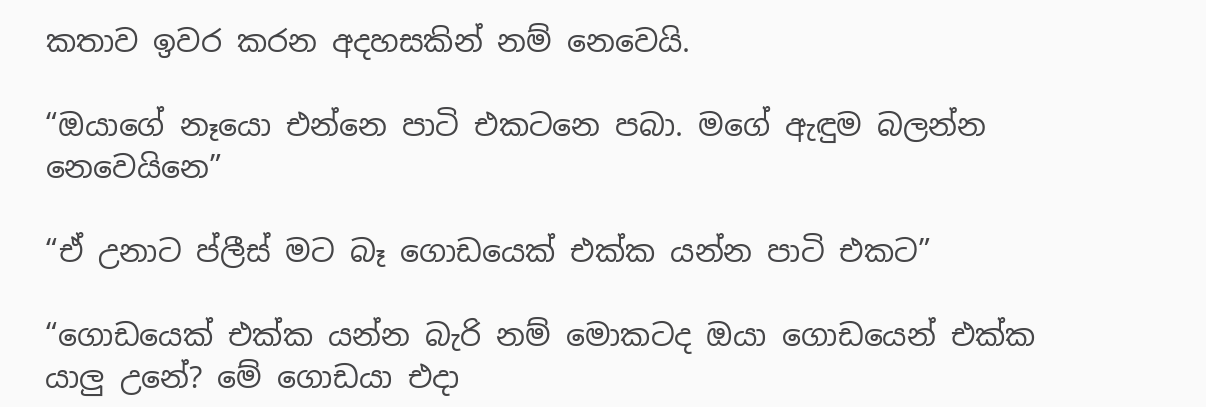කතාව ඉවර කරන අදහසකින් නම් නෙවෙයි.

“ඔයාගේ නෑයො එන්නෙ පාටි එකටනෙ පබා. මගේ ඇඳුම බලන්න නෙවෙයිනෙ”

“ඒ උනාට ප්ලීස් මට බෑ ගොඩයෙක් එක්ක යන්න පාටි එකට”

“ගොඩයෙක් එක්ක යන්න බැරි නම් මොකටද ඔයා ගොඩයෙන් එක්ක යාලු උනේ? මේ ගොඩයා එදා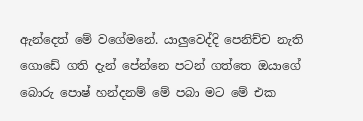ඇන්දෙත් මේ වගේමනේ. යාලුවෙද්දි පෙනිච්ච නැති ගොඩේ ගති දැන් පේන්නෙ පටන් ගත්තෙ ඔයාගේ බොරු පොෂ් හන්දනම් මේ පබා මට මේ එක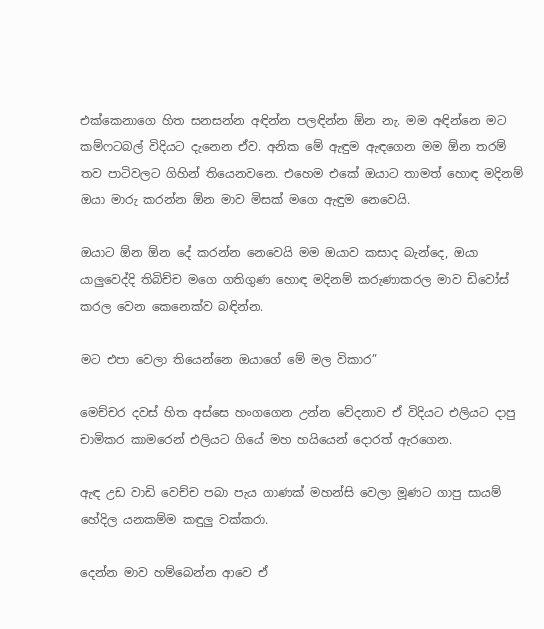එක්කෙනාගෙ හිත සනසන්න අඳින්න පලඳින්න ඕන නැ. මම අඳින්නෙ මට කම්ෆටබල් විදියට දැනෙන ඒව. අනික මේ ඇඳුම ඇඳගෙන මම ඕන තරම් තව පාටිවලට ගිහින් තියෙනවනෙ. එහෙම එකේ ඔයාට තාමත් හොඳ මදිනම් ඔයා මාරු කරන්න ඕන මාව මිසක් මගෙ ඇඳුම නෙවෙයි.

ඔයාට ඕන ඕන දේ කරන්න නෙවෙයි මම ඔයාව කසාද බැන්දෙ, ඔයා යාලුවෙද්දි තිබිච්ච මගෙ ගතිගුණ හොඳ මදිනම් කරුණාකරල මාව ඩිවෝස් කරල වෙන කෙනෙක්ව බඳින්න.

මට එපා වෙලා තියෙන්නෙ ඔයාගේ මේ මල විකාර”

මෙච්චර දවස් හිත අස්සෙ හංගගෙන උන්න වේදනාව ඒ විදියට එලියට දාපු චාමිකර කාමරෙන් එලියට ගියේ මහ හයියෙන් දොරත් ඇරගෙන.

ඇඳ උඩ වාඩි වෙච්ච පබා පැය ගාණක් මහන්සි වෙලා මූණට ගාපු සායම් හේදිල යනකම්ම කඳුලු වක්කරා.

දෙන්න මාව හම්බෙන්න ආවෙ ඒ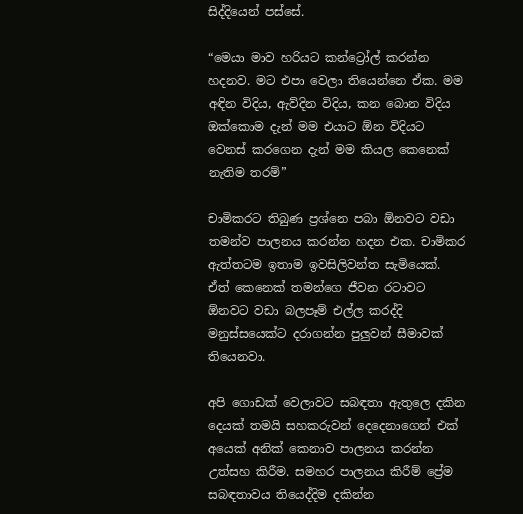සිද්දියෙන් පස්සේ.

“මෙයා මාව හරියට කන්ට්‍රෝල් කරන්න හදනව. මට එපා වෙලා තියෙන්නෙ ඒක. මම අඳින විදිය, ඇව්දින විදිය, කන බොන විදිය ඔක්කොම දැන් මම එයාට ඕන විදියට වෙනස් කරගෙන දැන් මම කියල කෙනෙක් නැතිම තරම්”

චාමිකරට තිබුණ ප්‍රශ්නෙ පබා ඕනවට වඩා තමන්ව පාලනය කරන්න හදන එක. චාමිකර ඇත්තටම ඉතාම ඉවසිලිවන්ත සැමියෙක්. ඒත් කෙනෙක් තමන්ගෙ ජීවන රටාවට ඕනවට වඩා බලපෑම් එල්ල කරද්දි මනුස්සයෙක්ට දරාගන්න පුලුවන් සීමාවක් තියෙනවා.

අපි ගොඩක් වෙලාවට සබඳතා ඇතුලෙ දකින දෙයක් තමයි සහකරුවන් දෙදෙනාගෙන් එක් අයෙක් අනික් කෙනාව පාලනය කරන්න උත්සහ කිරීම. සමහර පාලනය කිරීම් ප්‍රේම සබඳතාවය තියෙද්දිම දකින්න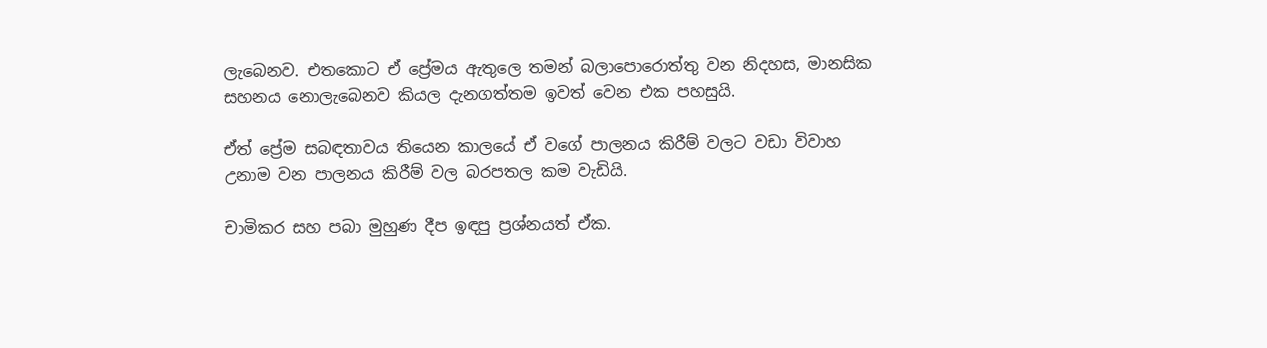ලැබෙනව. එතකොට ඒ ප්‍රේමය ඇතුලෙ තමන් බලාපොරොත්තු වන නිදහස, මානසික සහනය නොලැබෙනව කියල දැනගත්තම ඉවත් වෙන එක පහසුයි.

ඒත් ප්‍රේම සබඳතාවය තියෙන කාලයේ ඒ වගේ පාලනය කිරීම් වලට වඩා විවාහ උනාම වන පාලනය කිරීම් වල බරපතල කම වැඩියි.

චාමිකර සහ පබා මුහුණ දීප ඉඳපු ප්‍රශ්නයත් ඒක.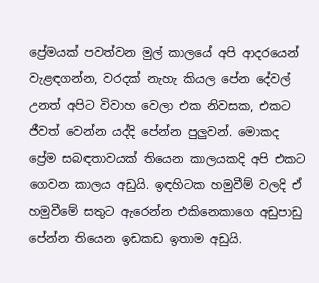ප්‍රේමයක් පවත්වන මුල් කාලයේ අපි ආදරයෙන් වැළඳගන්න, වරදක් නැහැ කියල පේන දේවල් උනත් අපිට විවාහ වෙලා එක නිවසක, එකට ජීවත් වෙන්න යද්දි පේන්න පුලුවන්. මොකද ප්‍රේම සබඳතාවයක් තියෙන කාලයකදි අපි එකට ගෙවන කාලය අඩුයි. ඉඳහිටක හමුවීම් වලදි ඒ හමුවීමේ සතුට ඇරෙන්න එකිනෙකාගෙ අඩුපාඩු පේන්න තියෙන ඉඩකඩ ඉතාම අඩුයි.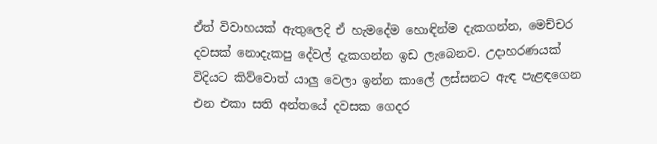ඒත් විවාහයක් ඇතුලෙදි ඒ හැමදේම හොඳින්ම දැකගන්න, මෙච්චර දවසක් නොදැකපු දේවල් දැකගන්න ඉඩ ලැබෙනව. උදාහරණයක් විදියට කිව්වොත් යාලු වෙලා ඉන්න කාලේ ලස්සනට ඇඳ පැළඳගෙන එන එකා සති අන්තයේ දවසක ගෙදර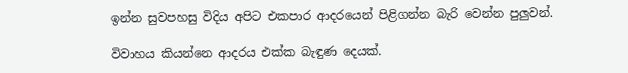ඉන්න සුවපහසු විදිය අපිට එකපාර ආදරයෙන් පිළිගන්න බැරි වෙන්න පුලුවන්.

විවාහය කියන්නෙ ආදරය එක්ක බැඳුණ දෙයක්.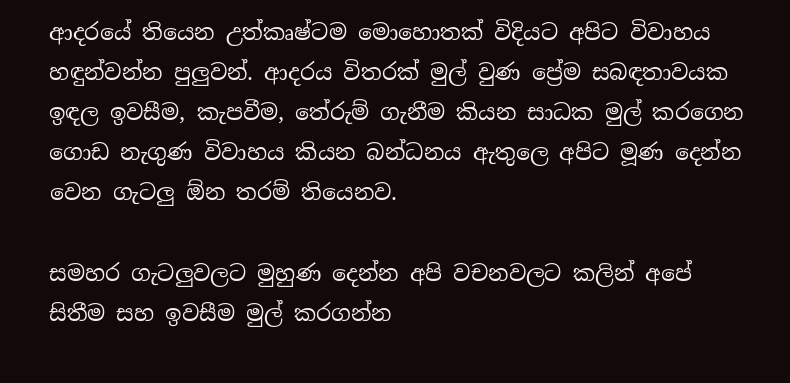ආදරයේ තියෙන උත්කෘෂ්ටම මොහොතක් විදියට අපිට විවාහය හඳුන්වන්න පුලුවන්. ආදරය විතරක් මුල් වුණ ප්‍රේම සබඳතාවයක ඉඳල ඉවසීම, කැපවීම, තේරුම් ගැනීම කියන සාධක මුල් කරගෙන ගොඩ නැගුණ විවාහය කියන බන්ධනය ඇතුලෙ අපිට මූණ දෙන්න වෙන ගැටලු ඕන තරම් තියෙනව.

සමහර ගැටලුවලට මුහුණ දෙන්න අපි වචනවලට කලින් අපේ සිතීම සහ ඉවසීම මුල් කරගන්න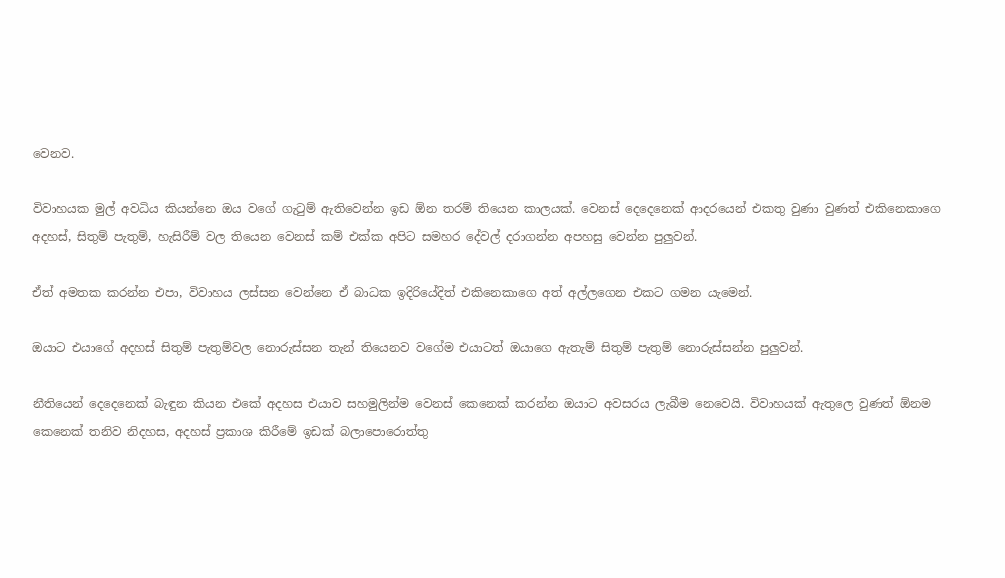වෙනව.

විවාහයක මුල් අවධිය කියන්නෙ ඔය වගේ ගැටුම් ඇතිවෙන්න ඉඩ ඕන තරම් තියෙන කාලයක්. වෙනස් දෙදෙනෙක් ආදරයෙන් එකතු වුණා වුණත් එකිනෙකාගෙ අදහස්, සිතුම් පැතුම්, හැසිරීම් වල තියෙන වෙනස් කම් එක්ක අපිට සමහර දේවල් දරාගන්න අපහසු වෙන්න පුලුවන්.

ඒත් අමතක කරන්න එපා, විවාහය ලස්සන වෙන්නෙ ඒ බාධක ඉදිරියේදිත් එකිනෙකාගෙ අත් අල්ලගෙන එකට ගමන යැමෙන්.

ඔයාට එයාගේ අදහස් සිතුම් පැතුම්වල නොරුස්සන තැන් තියෙනව වගේම එයාටත් ඔයාගෙ ඇතැම් සිතුම් පැතුම් නොරුස්සන්න පුලුවන්.

නීතියෙන් දෙදෙනෙක් බැඳුන කියන එකේ අදහස එයාව සහමුලින්ම වෙනස් කෙනෙක් කරන්න ඔයාට අවසරය ලැබීම නෙවෙයි. විවාහයක් ඇතුලෙ වුණත් ඕනම කෙනෙක් තනිව නිදහස, අදහස් ප්‍රකාශ කිරීමේ ඉඩක් බලාපොරොත්තු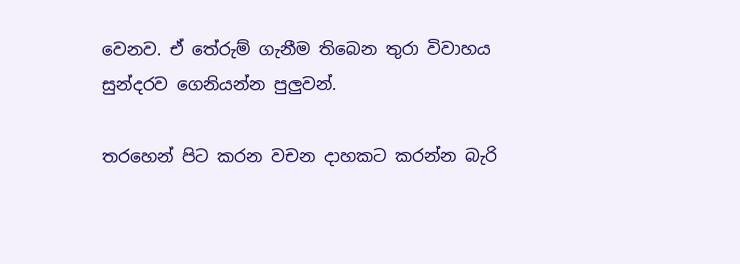වෙනව. ඒ තේරුම් ගැනීම තිබෙන තුරා විවාහය සුන්දරව ගෙනියන්න පුලුවන්.

තරහෙන් පිට කරන වචන දාහකට කරන්න බැරි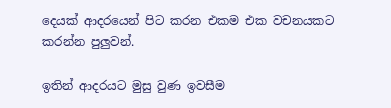දෙයක් ආදරයෙන් පිට කරන එකම එක වචනයකට කරන්න පුලුවන්.

ඉතින් ආදරයට මුසු වුණ ඉවසීම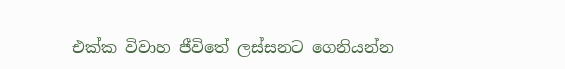එක්ක විවාහ ජීවිතේ ලස්සනට ගෙනියන්න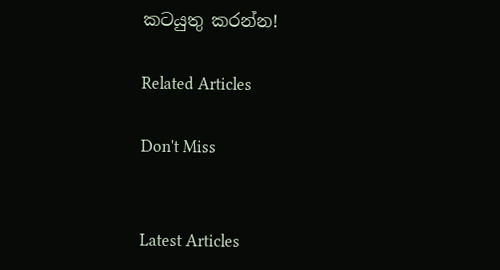කටයුතු කරන්න!

Related Articles

Don't Miss


Latest Articles